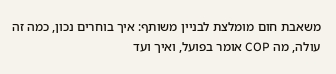משאבת חום מומלצת לבניין משותף: איך בוחרים נכון, כמה זה עולה, מה COP אומר בפועל, ואיך ועד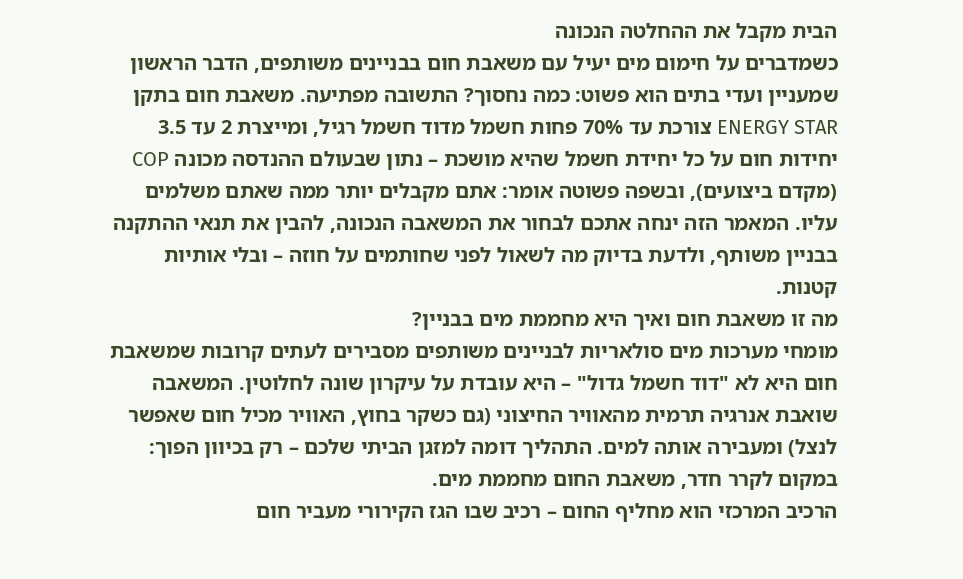הבית מקבל את ההחלטה הנכונה
כשמדברים על חימום מים יעיל עם משאבת חום בבניינים משותפים, הדבר הראשון שמעניין ועדי בתים הוא פשוט: כמה נחסוך? התשובה מפתיעה. משאבת חום בתקן ENERGY STAR צורכת עד 70% פחות חשמל מדוד חשמל רגיל, ומייצרת 2 עד 3.5 יחידות חום על כל יחידת חשמל שהיא מושכת – נתון שבעולם ההנדסה מכונה COP (מקדם ביצועים), ובשפה פשוטה אומר: אתם מקבלים יותר ממה שאתם משלמים עליו. המאמר הזה ינחה אתכם לבחור את המשאבה הנכונה, להבין את תנאי ההתקנה בבניין משותף, ולדעת בדיוק מה לשאול לפני שחותמים על חוזה – ובלי אותיות קטנות.
מה זו משאבת חום ואיך היא מחממת מים בבניין?
מומחי מערכות מים סולאריות לבניינים משותפים מסבירים לעתים קרובות שמשאבת חום היא לא "דוד חשמל גדול" – היא עובדת על עיקרון שונה לחלוטין. המשאבה שואבת אנרגיה תרמית מהאוויר החיצוני (גם כשקר בחוץ, האוויר מכיל חום שאפשר לנצל) ומעבירה אותה למים. התהליך דומה למזגן הביתי שלכם – רק בכיוון הפוך: במקום לקרר חדר, משאבת החום מחממת מים.
הרכיב המרכזי הוא מחליף החום – רכיב שבו הגז הקירורי מעביר חום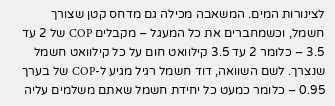לצינורות המים. המשאבה מכילה גם מדחס קטן שצורך חשמל, וכשמחברים את כל המעגל – מקבלים COP של 2 עד 3.5 – כלומר 2 עד 3.5 קילוואט חום על כל קילוואט חשמל שנצרך. לשם השוואה, דוד חשמל רגיל מגיע ל-COP של בערך 0.95 – כלומר כמעט כל יחידת חשמל שאתם משלמים עליה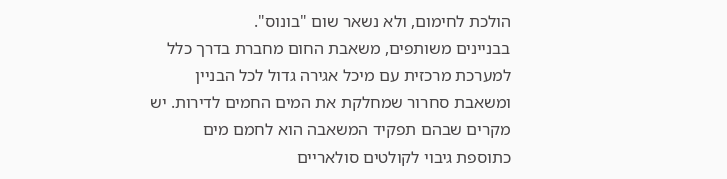הולכת לחימום, ולא נשאר שום "בונוס".
בבניינים משותפים, משאבת החום מחברת בדרך כלל למערכת מרכזית עם מיכל אגירה גדול לכל הבניין ומשאבת סחרור שמחלקת את המים החמים לדירות. יש מקרים שבהם תפקיד המשאבה הוא לחמם מים כתוספת גיבוי לקולטים סולאריים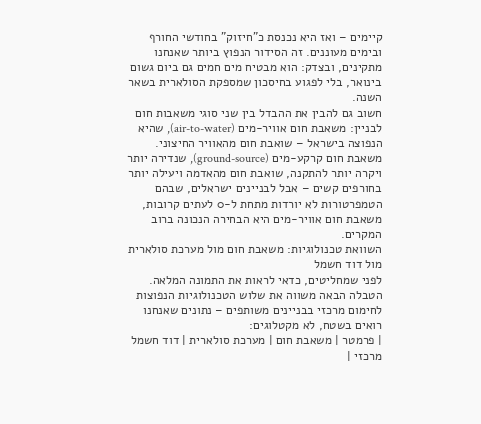קיימים – ואז היא נכנסת כ"חיזוק" בחודשי החורף ובימים מעוננים. זה הסידור הנפוץ ביותר שאנחנו מתקינים, ובצדק: הוא מבטיח מים חמים גם ביום גשום בינואר, בלי לפגוע בחיסכון שמספקת הסולארית בשאר השנה.
חשוב גם להבין את ההבדל בין שני סוגי משאבות חום לבניין: משאבת חום אוויר-מים (air-to-water), שהיא הנפוצה בישראל – שואבת חום מהאוויר החיצוני. משאבת חום קרקע-מים (ground-source), שנדירה יותר ויקרה יותר להתקנה, שואבת חום מהאדמה ויעילה יותר בחורפים קשים – אבל לבניינים ישראלים, שבהם הטמפרטורות לא יורדות מתחת ל-0 לעתים קרובות, משאבת חום אוויר-מים היא הבחירה הנכונה ברוב המקרים.
השוואת טכנולוגיות: משאבת חום מול מערכת סולארית מול דוד חשמל
לפני שמחליטים, כדאי לראות את התמונה המלאה. הטבלה הבאה משווה את שלוש הטכנולוגיות הנפוצות לחימום מרכזי בבניינים משותפים – נתונים שאנחנו רואים בשטח, לא מקטלוגים:
| פרמטר | משאבת חום | מערכת סולארית | דוד חשמל מרכזי |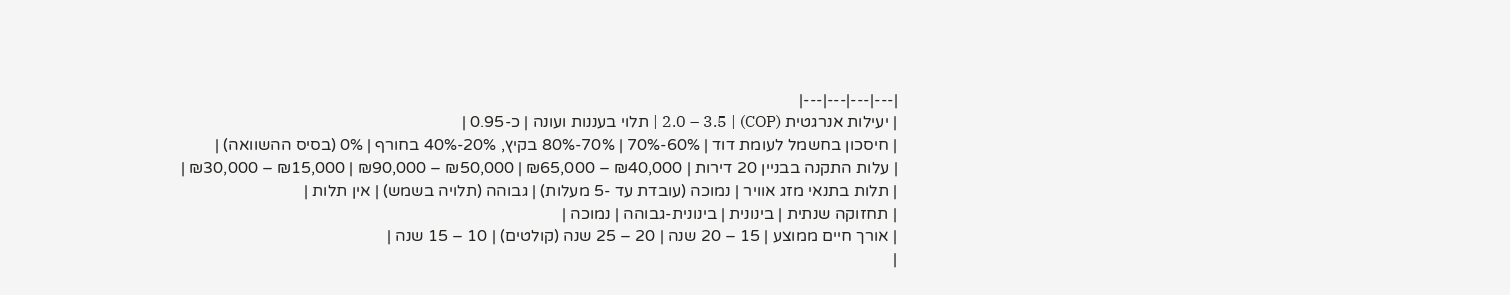|---|---|---|---|
| יעילות אנרגטית (COP) | 2.0 – 3.5 | תלוי בעננות ועונה | כ-0.95 |
| חיסכון בחשמל לעומת דוד | 60%-70% | 70%-80% בקיץ, 20%-40% בחורף | 0% (בסיס ההשוואה) |
| עלות התקנה בבניין 20 דירות | ₪40,000 – ₪65,000 | ₪50,000 – ₪90,000 | ₪15,000 – ₪30,000 |
| תלות בתנאי מזג אוויר | נמוכה (עובדת עד -5 מעלות) | גבוהה (תלויה בשמש) | אין תלות |
| תחזוקה שנתית | בינונית | בינונית-גבוהה | נמוכה |
| אורך חיים ממוצע | 15 – 20 שנה | 20 – 25 שנה (קולטים) | 10 – 15 שנה |
|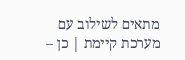מתאים לשילוב עם מערכת קיימת | כן –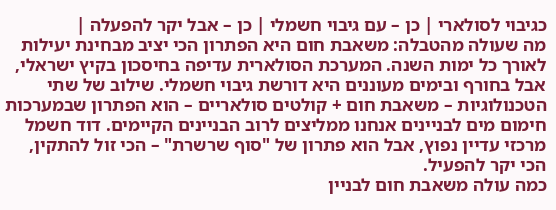כגיבוי לסולארי | כן – עם גיבוי חשמלי | כן – אבל יקר להפעלה |
מה שעולה מהטבלה: משאבת חום היא הפתרון הכי יציב מבחינת יעילות לאורך כל ימות השנה. המערכת הסולארית עדיפה בחיסכון בקיץ ישראלי, אבל בחורף ובימים מעוננים היא דורשת גיבוי חשמלי. שילוב של שתי הטכנולוגיות – משאבת חום + קולטים סולאריים – הוא הפתרון שבמערכות חימום מים לבניינים אנחנו ממליצים לרוב הבניינים הקיימים. דוד חשמל מרכזי עדיין נפוץ, אבל הוא פתרון של "סוף שרשרת" – הכי זול להתקין, הכי יקר להפעיל.
כמה עולה משאבת חום לבניין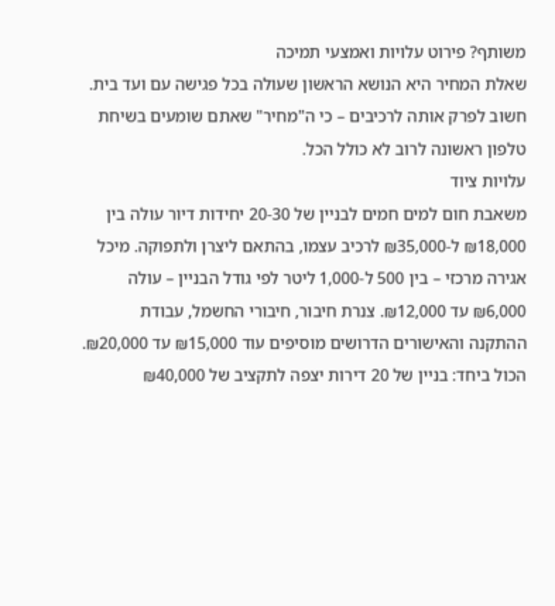משותף? פירוט עלויות ואמצעי תמיכה
שאלת המחיר היא הנושא הראשון שעולה בכל פגישה עם ועד בית. חשוב לפרק אותה לרכיבים – כי ה"מחיר" שאתם שומעים בשיחת טלפון ראשונה לרוב לא כולל הכל.
עלויות ציוד
משאבת חום למים חמים לבניין של 20-30 יחידות דיור עולה בין ₪18,000 ל-₪35,000 לרכיב עצמו, בהתאם ליצרן ולתפוקה. מיכל אגירה מרכזי – בין 500 ל-1,000 ליטר לפי גודל הבניין – עולה ₪6,000 עד ₪12,000. צנרת חיבור, חיבורי החשמל, עבודת ההתקנה והאישורים הדרושים מוסיפים עוד ₪15,000 עד ₪20,000. הכול ביחד: בניין של 20 דירות יצפה לתקציב של ₪40,000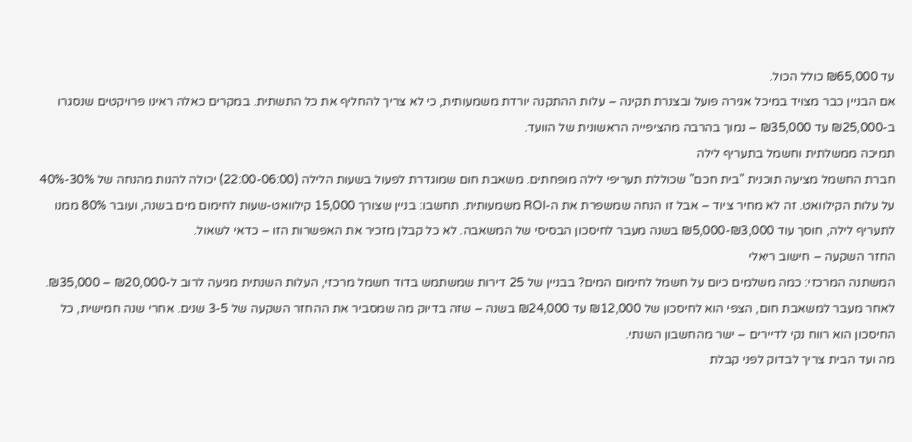עד ₪65,000 כולל הכול.
אם הבניין כבר מצויד במיכל אגירה פועל ובצנרת תקינה – עלות ההתקנה יורדת משמעותית, כי לא צריך להחליף את כל התשתית. במקרים כאלה ראינו פרויקטים שנסגרו ב-₪25,000 עד ₪35,000 – נמוך בהרבה מהציפייה הראשונית של הוועד.
תמיכה ממשלתית וחשמל בתעריף לילה
חברת החשמל מציעה תוכנית "בית חכם" שכוללת תעריפי לילה מופחתים. משאבת חום שמוגדרת לפעול בשעות הלילה (22:00-06:00) יכולה להנות מהנחה של 30%-40% על עלות הקילוואט. זה לא מחיר ציוד – אבל זו הנחה שמשפרת את ה-ROI משמעותית. תחשבו: בניין שצורך 15,000 קילוואט-שעות לחימום מים בשנה, ועובר 80% ממנו לתעריף לילה, חוסך עוד ₪3,000-₪5,000 בשנה מעבר לחיסכון הבסיסי של המשאבה. לא כל קבלן מזכיר את האפשרות הזו – כדאי לשאול.
החזר השקעה – חישוב ריאלי
המשתנה המרכזי: כמה משלמים כיום על חשמל לחימום המים? בבניין של 25 דירות שמשתמש בדוד חשמל מרכזי, העלות השנתית מגיעה לרוב ל-₪20,000 – ₪35,000. לאחר מעבר למשאבת חום, הצפי הוא לחיסכון של ₪12,000 עד ₪24,000 בשנה – שזה בדיוק מה שמסביר את ההחזר השקעה של 3-5 שנים. אחרי שנה חמישית, כל החיסכון הוא רווח נקי לדיירים – ישר מהחשבון השנתי.
מה ועד הבית צריך לבדוק לפני קבלת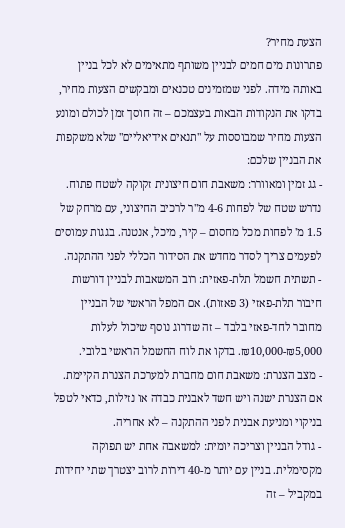הצעת מחיר?
פתרונות מים חמים לבניין משותף מתאימים לא לכל בניין באותה מידה. לפני שמזמינים טכנאים ומבקשים הצעות מחיר, בדקו את הנקודות הבאות בעצמכם – זה חוסך זמן לכולם ומונע הצעות מחיר שמבוססות על "תנאים אידיאליים" שלא משקפות את הבניין שלכם:
- גג זמין ומאוורר: משאבת חום חיצונית זקוקה לשטח פתוח. נדרש שטח של לפחות 4-6 מ"ר לרכיב החיצוני, עם מרחק של 1.5 מ' לפחות מכל מחסום – קיר, מיכל, אנטנה. בגגות עמוסים לפעמים צריך לסדר מחדש את הסידור הכללי לפני ההתקנה.
- תשתית חשמל תלת-פאזית: רוב המשאבות לבניין דורשות חיבור תלת-פאזי (3 פאזות). אם המפל הראשי של הבניין מחובר לחד-פאזי בלבד – זה שדרוג נוסף שיכול לעלות ₪5,000-₪10,000. בדקו את לוח החשמל הראשי בלובי.
- מצב הצנרת: משאבת חום מחברת למערכת הצנרת הקיימת. אם הצנרת ישנה ויש חשד לאבנית כבדה או נזילות, כדאי לטפל בניקוי ומניעת אבנית לפני ההתקנה – לא אחריה.
- גודל הבניין וצריכה יומית: למשאבה אחת יש תפוקה מקסימלית. בניין עם יותר מ-40 דירות לרוב יצטרך שתי יחידות במקביל – זה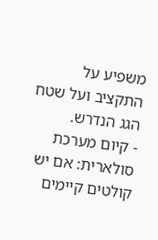משפיע על התקציב ועל שטח הגג הנדרש.
- קיום מערכת סולארית: אם יש קולטים קיימים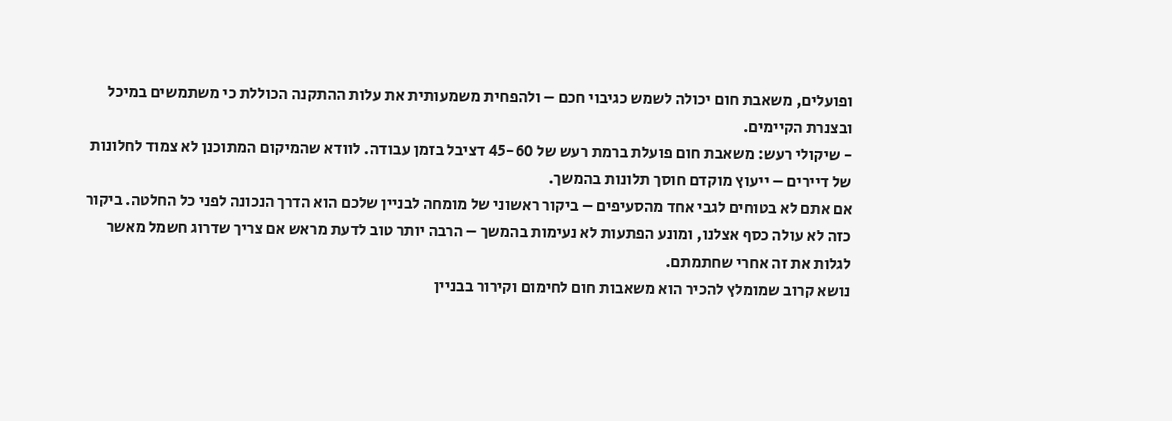ופועלים, משאבת חום יכולה לשמש כגיבוי חכם – ולהפחית משמעותית את עלות ההתקנה הכוללת כי משתמשים במיכל ובצנרת הקיימים.
- שיקולי רעש: משאבת חום פועלת ברמת רעש של 45-60 דציבל בזמן עבודה. לוודא שהמיקום המתוכנן לא צמוד לחלונות של דיירים – ייעוץ מוקדם חוסך תלונות בהמשך.
אם אתם לא בטוחים לגבי אחד מהסעיפים – ביקור ראשוני של מומחה לבניין שלכם הוא הדרך הנכונה לפני כל החלטה. ביקור כזה לא עולה כסף אצלנו, ומונע הפתעות לא נעימות בהמשך – הרבה יותר טוב לדעת מראש אם צריך שדרוג חשמל מאשר לגלות את זה אחרי שחתמתם.
נושא קרוב שמומלץ להכיר הוא משאבות חום לחימום וקירור בבניין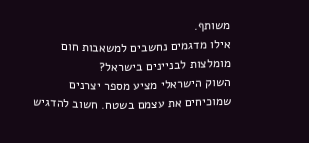משותף.
אילו מדגמים נחשבים למשאבות חום מומלצות לבניינים בישראל?
השוק הישראלי מציע מספר יצרנים שמוכיחים את עצמם בשטח. חשוב להדגיש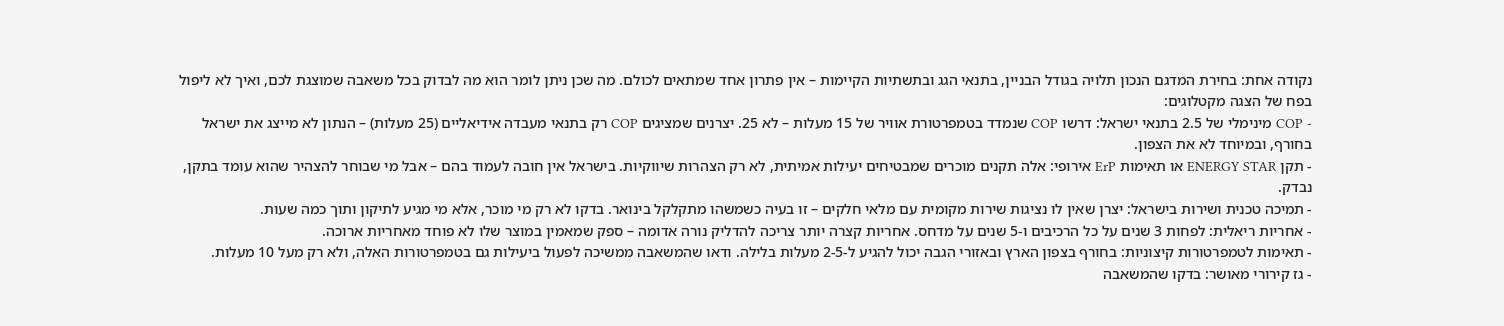נקודה אחת: בחירת המדגם הנכון תלויה בגודל הבניין, בתנאי הגג ובתשתיות הקיימות – אין פתרון אחד שמתאים לכולם. מה שכן ניתן לומר הוא מה לבדוק בכל משאבה שמוצגת לכם, ואיך לא ליפול בפח של הצגה מקטלוגים:
- COP מינימלי של 2.5 בתנאי ישראל: דרשו COP שנמדד בטמפרטורת אוויר של 15 מעלות – לא 25. יצרנים שמציגים COP רק בתנאי מעבדה אידיאליים (25 מעלות) – הנתון לא מייצג את ישראל בחורף, ובמיוחד לא את הצפון.
- תקן ENERGY STAR או תאימות ErP אירופי: אלה תקנים מוכרים שמבטיחים יעילות אמיתית, לא רק הצהרות שיווקיות. בישראל אין חובה לעמוד בהם – אבל מי שבוחר להצהיר שהוא עומד בתקן, נבדק.
- תמיכה טכנית ושירות בישראל: יצרן שאין לו נציגות שירות מקומית עם מלאי חלקים – זו בעיה כשמשהו מתקלקל בינואר. בדקו לא רק מי מוכר, אלא מי מגיע לתיקון ותוך כמה שעות.
- אחריות ריאלית: לפחות 3 שנים על כל הרכיבים ו-5 שנים על מדחס. אחריות קצרה יותר צריכה להדליק נורה אדומה – ספק שמאמין במוצר שלו לא פוחד מאחריות ארוכה.
- תאימות לטמפרטורות קיצוניות: בחורף בצפון הארץ ובאזורי הגבה יכול להגיע ל-2-5 מעלות בלילה. ודאו שהמשאבה ממשיכה לפעול ביעילות גם בטמפרטורות האלה, ולא רק מעל 10 מעלות.
- גז קירורי מאושר: בדקו שהמשאבה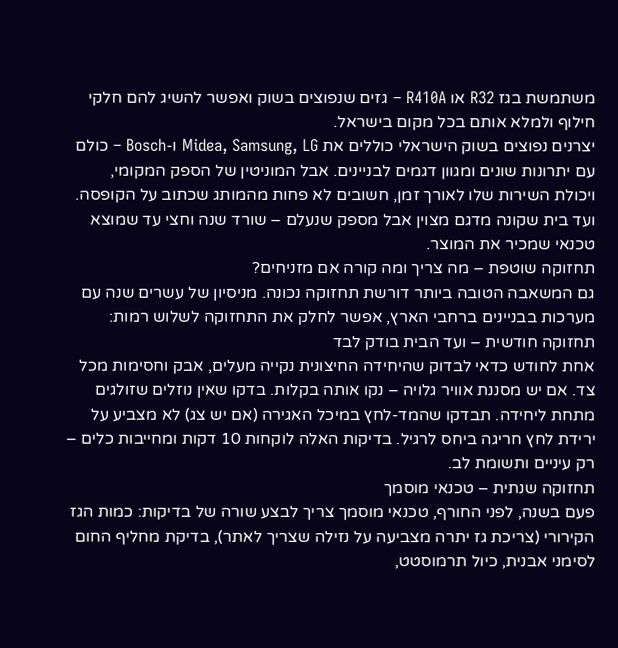משתמשת בגז R32 או R410A – גזים שנפוצים בשוק ואפשר להשיג להם חלקי חילוף ולמלא אותם בכל מקום בישראל.
יצרנים נפוצים בשוק הישראלי כוללים את Midea, Samsung, LG ו-Bosch – כולם עם יתרונות שונים ומגוון דגמים לבניינים. אבל המוניטין של הספק המקומי, ויכולת השירות שלו לאורך זמן, חשובים לא פחות מהמותג שכתוב על הקופסה. ועד בית שקונה מדגם מצוין אבל מספק שנעלם – שורד שנה וחצי עד שמוצא טכנאי שמכיר את המוצר.
תחזוקה שוטפת – מה צריך ומה קורה אם מזניחים?
גם המשאבה הטובה ביותר דורשת תחזוקה נכונה. מניסיון של עשרים שנה עם מערכות בבניינים ברחבי הארץ, אפשר לחלק את התחזוקה לשלוש רמות:
תחזוקה חודשית – ועד הבית בודק לבד
אחת לחודש כדאי לבדוק שהיחידה החיצונית נקייה מעלים, אבק וחסימות מכל צד. אם יש מסננת אוויר גלויה – נקו אותה בקלות. בדקו שאין נוזלים שזולגים מתחת ליחידה. תבדקו שהמד-לחץ במיכל האגירה (אם יש צג) לא מצביע על ירידת לחץ חריגה ביחס לרגיל. בדיקות האלה לוקחות 10 דקות ומחייבות כלים – רק עיניים ותשומת לב.
תחזוקה שנתית – טכנאי מוסמך
פעם בשנה, לפני החורף, טכנאי מוסמך צריך לבצע שורה של בדיקות: כמות הגז הקירורי (צריכת גז יתרה מצביעה על נזילה שצריך לאתר), בדיקת מחליף החום לסימני אבנית, כיול תרמוסטט,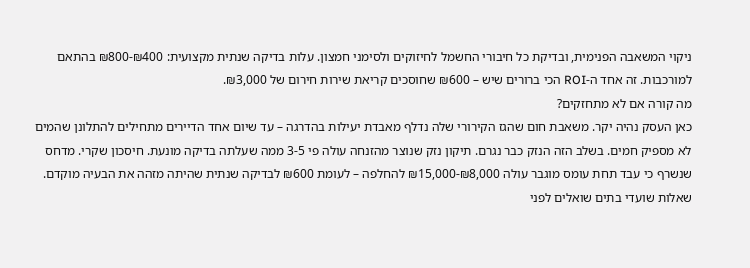ניקוי המשאבה הפנימית, ובדיקת כל חיבורי החשמל לחיזוקים ולסימני חמצון. עלות בדיקה שנתית מקצועית: ₪400-₪800 בהתאם למורכבות. זה אחד ה-ROI הכי ברורים שיש – ₪600 שחוסכים קריאת שירות חירום של ₪3,000.
מה קורה אם לא מתחזקים?
כאן העסק נהיה יקר. משאבת חום שהגז הקירורי שלה נדלף מאבדת יעילות בהדרגה – עד שיום אחד הדיירים מתחילים להתלונן שהמים לא מספיק חמים. בשלב הזה הנזק כבר נגרם. תיקון נזק שנוצר מהזנחה עולה פי 3-5 ממה שעלתה בדיקה מונעת. חיסכון שקרי. מדחס שנשרף כי עבד תחת עומס מוגבר עולה ₪8,000-₪15,000 להחלפה – לעומת ₪600 לבדיקה שנתית שהיתה מזהה את הבעיה מוקדם.
שאלות שועדי בתים שואלים לפני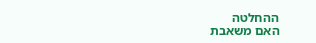ההחלטה
האם משאבת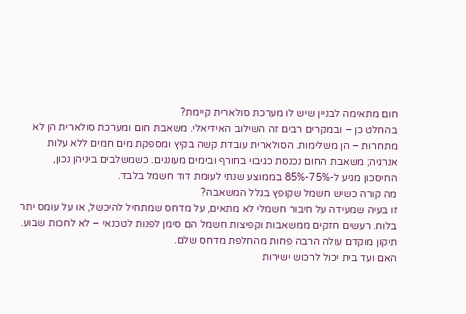חום מתאימה לבניין שיש לו מערכת סולארית קיימת?
בהחלט כן – ובמקרים רבים זה השילוב האידיאלי. משאבת חום ומערכת סולארית הן לא מתחרות – הן משלימות. הסולארית עובדת קשה בקיץ ומספקת מים חמים ללא עלות אנרגיה; משאבת החום נכנסת כגיבוי בחורף ובימים מעוננים. כשמשלבים ביניהן נכון, החיסכון מגיע ל-75%-85% בממוצע שנתי לעומת דוד חשמל בלבד.
מה קורה כשיש חשמל שקופץ בגלל המשאבה?
זו בעיה שמעידה על חיבור חשמלי לא מתאים, על מדחס שמתחיל להיכשל, או על עומס יתר בלוח. רעשים חזקים ממשאבות וקפיצות חשמל הם סימן לפנות לטכנאי – לא לחכות שבוע. תיקון מוקדם עולה הרבה פחות מהחלפת מדחס שלם.
האם ועד בית יכול לרכוש ישירות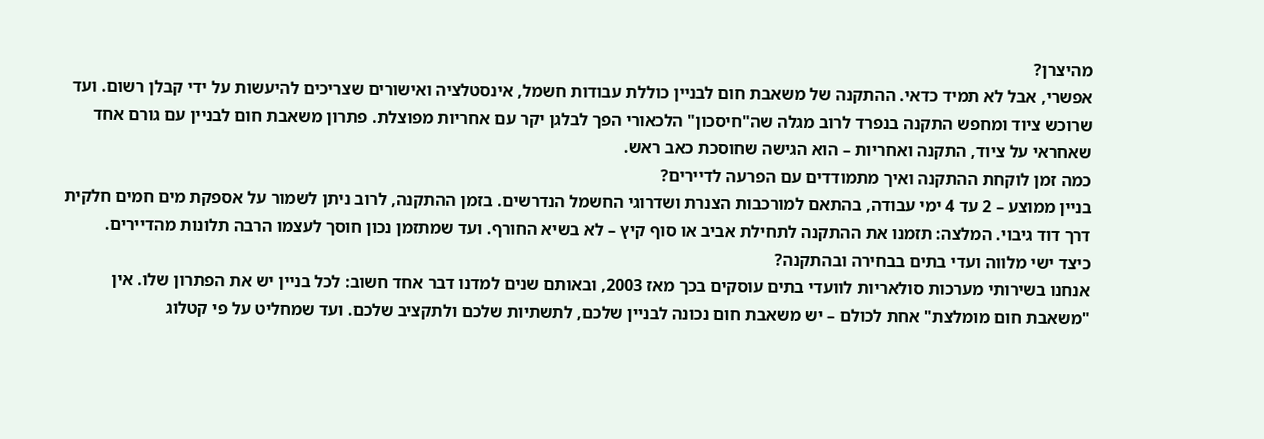מהיצרן?
אפשרי, אבל לא תמיד כדאי. ההתקנה של משאבת חום לבניין כוללת עבודות חשמל, אינסטלציה ואישורים שצריכים להיעשות על ידי קבלן רשום. ועד שרוכש ציוד ומחפש התקנה בנפרד לרוב מגלה שה"חיסכון" הלכאורי הפך לבלגן יקר עם אחריות מפוצלת. פתרון משאבת חום לבניין עם גורם אחד שאחראי על ציוד, התקנה ואחריות – הוא הגישה שחוסכת כאב ראש.
כמה זמן לוקחת ההתקנה ואיך מתמודדים עם הפרעה לדיירים?
בניין ממוצע – 2 עד 4 ימי עבודה, בהתאם למורכבות הצנרת ושדרוגי החשמל הנדרשים. בזמן ההתקנה, לרוב ניתן לשמור על אספקת מים חמים חלקית דרך דוד גיבוי. המלצה: תזמנו את ההתקנה לתחילת אביב או סוף קיץ – לא בשיא החורף. ועד שמתזמן נכון חוסך לעצמו הרבה תלונות מהדיירים.
כיצד ישי מלווה ועדי בתים בבחירה ובהתקנה?
אנחנו בשירותי מערכות סולאריות לוועדי בתים עוסקים בכך מאז 2003, ובאותם שנים למדנו דבר אחד חשוב: לכל בניין יש את הפתרון שלו. אין "משאבת חום מומלצת" אחת לכולם – יש משאבת חום נכונה לבניין שלכם, לתשתיות שלכם ולתקציב שלכם. ועד שמחליט על פי קטלוג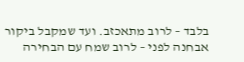בלבד – לרוב מתאכזב. ועד שמקבל ביקור אבחנה לפני – לרוב שמח עם הבחירה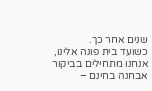שנים אחר כך.
כשועד בית פונה אלינו, אנחנו מתחילים בביקור אבחנה בחינם –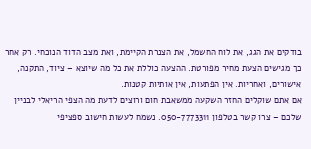בודקים את הגג, את לוח החשמל, את הצנרת הקיימת, ואת מצב הדוד הנוכחי. רק אחר כך מגישים הצעת מחיר מפורטת. ההצעה כוללת את כל מה שיוצא – ציוד, התקנה, אישורים, ואחריות. אין הפתעות, אין אותיות קטנות.
אם אתם שוקלים החזר השקעה ממשאבת חום ורוצים לדעת מה הצפי הריאלי לבניין שלכם – צרו קשר בטלפון 050-7773311. נשמח לעשות חישוב ספציפי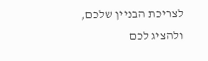לצריכת הבניין שלכם, ולהציג לכם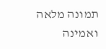תמונה מלאה ואמינה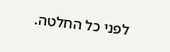לפני כל החלטה.